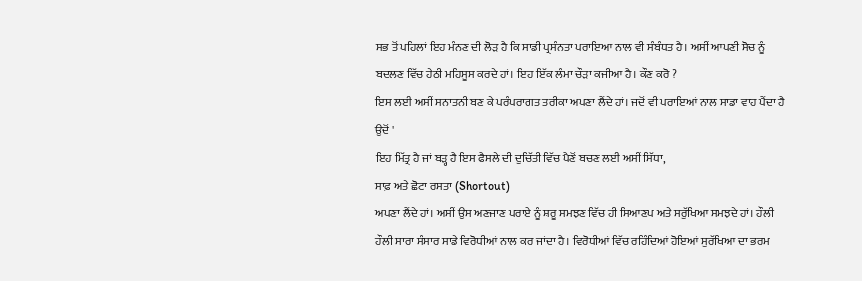ਸਭ ਤੋਂ ਪਹਿਲਾਂ ਇਹ ਮੰਨਣ ਦੀ ਲੋੜ ਹੈ ਕਿ ਸਾਡੀ ਪ੍ਰਸੰਨਤਾ ਪਰਾਇਆ ਨਾਲ ਵੀ ਸੰਬੰਧਤ ਹੈ। ਅਸੀਂ ਆਪਣੀ ਸੋਚ ਨੂੰ ਬਦਲਣ ਵਿੱਚ ਹੇਠੀ ਮਹਿਸੂਸ ਕਰਦੇ ਹਾਂ। ਇਹ ਇੱਕ ਲੰਮਾ ਚੌੜਾ ਕਜੀਆ ਹੈ। ਕੌਣ ਕਰੋ ?
ਇਸ ਲਈ ਅਸੀਂ ਸਨਾਤਨੀ ਬਣ ਕੇ ਪਰੰਪਰਾਗਤ ਤਰੀਕਾ ਅਪਣਾ ਲੈਂਦੇ ਹਾਂ। ਜਦੋਂ ਵੀ ਪਰਾਇਆਂ ਨਾਲ ਸਾਡਾ ਵਾਹ ਪੈਂਦਾ ਹੈ ਉਦੋਂ '
ਇਹ ਮਿੱਤ੍ਰ ਹੈ ਜਾਂ ਬੜ੍ਹ ਹੈ ਇਸ ਫੈਸਲੇ ਦੀ ਦੁਚਿੱਤੀ ਵਿੱਚ ਪੈਣੋਂ ਬਚਣ ਲਈ ਅਸੀਂ ਸਿੱਧਾ,
ਸਾਫ਼ ਅਤੇ ਛੋਟਾ ਰਸਤਾ (Shortout)
ਅਪਣਾ ਲੈਂਦੇ ਹਾਂ। ਅਸੀਂ ਉਸ ਅਣਜਾਣ ਪਰਾਏ ਨੂੰ ਸ਼ਰੂ ਸਮਝਣ ਵਿੱਚ ਹੀ ਸਿਆਣਪ ਅਤੇ ਸਰੁੱਖਿਆ ਸਮਝਦੇ ਹਾਂ। ਹੌਲੀ ਹੌਲੀ ਸਾਰਾ ਸੰਸਾਰ ਸਾਡੇ ਵਿਰੋਧੀਆਂ ਨਾਲ ਕਰ ਜਾਂਦਾ ਹੈ। ਵਿਰੋਧੀਆਂ ਵਿੱਚ ਰਹਿੰਦਿਆਂ ਹੋਇਆਂ ਸੁਰੱਖਿਆ ਦਾ ਭਰਮ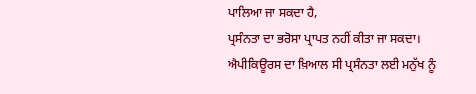ਪਾਲਿਆ ਜਾ ਸਕਦਾ ਹੈ,
ਪ੍ਰਸੰਨਤਾ ਦਾ ਭਰੋਸਾ ਪ੍ਰਾਪਤ ਨਹੀਂ ਕੀਤਾ ਜਾ ਸਕਦਾ।
ਐਪੀਕਿਊਰਸ ਦਾ ਖ਼ਿਆਲ ਸੀ ਪ੍ਰਸੰਨਤਾ ਲਈ ਮਨੁੱਖ ਨੂੰ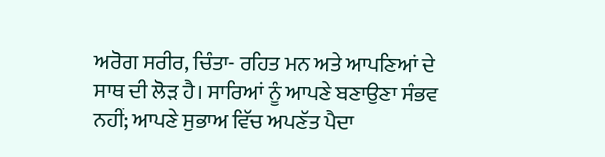ਅਰੋਗ ਸਰੀਰ, ਚਿੰਤਾ- ਰਹਿਤ ਮਨ ਅਤੇ ਆਪਣਿਆਂ ਦੇ ਸਾਥ ਦੀ ਲੋੜ ਹੈ। ਸਾਰਿਆਂ ਨੂੰ ਆਪਣੇ ਬਣਾਉਣਾ ਸੰਭਵ ਨਹੀਂ; ਆਪਣੇ ਸੁਭਾਅ ਵਿੱਚ ਅਪਣੱਤ ਪੈਦਾ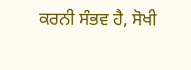ਕਰਨੀ ਸੰਭਵ ਹੈ, ਸੋਖੀ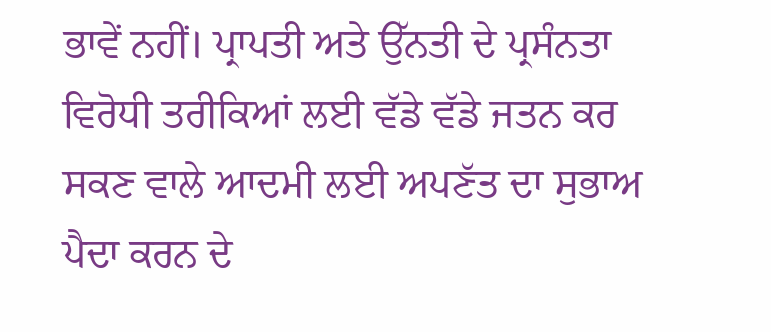ਭਾਵੇਂ ਨਹੀਂ। ਪ੍ਰਾਪਤੀ ਅਤੇ ਉੱਨਤੀ ਦੇ ਪ੍ਰਸੰਨਤਾ ਵਿਰੋਧੀ ਤਰੀਕਿਆਂ ਲਈ ਵੱਡੇ ਵੱਡੇ ਜਤਨ ਕਰ ਸਕਣ ਵਾਲੇ ਆਦਮੀ ਲਈ ਅਪਣੱਤ ਦਾ ਸੁਭਾਅ ਪੈਦਾ ਕਰਨ ਦੇ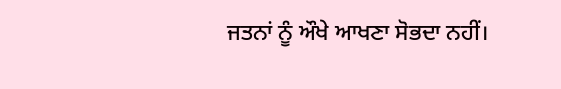ਜਤਨਾਂ ਨੂੰ ਔਖੇ ਆਖਣਾ ਸੋਭਦਾ ਨਹੀਂ।